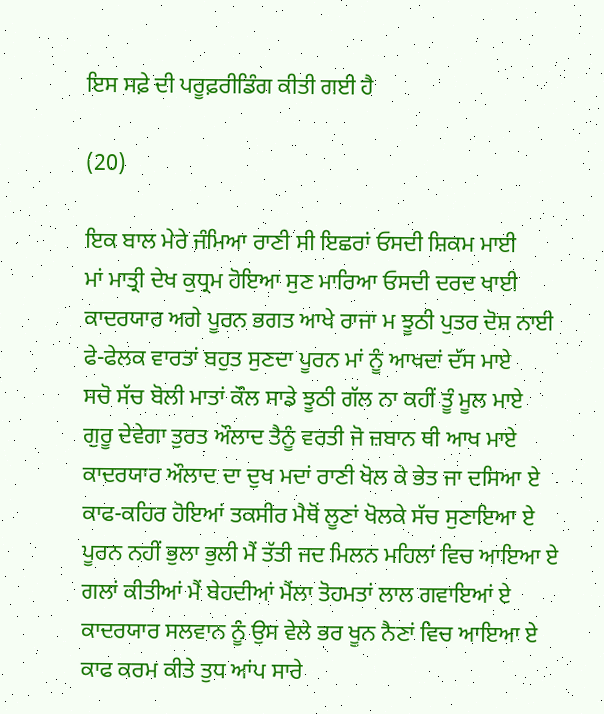ਇਸ ਸਫ਼ੇ ਦੀ ਪਰੂਫ਼ਰੀਡਿੰਗ ਕੀਤੀ ਗਈ ਹੈ

(20)

ਇਕ ਬਾਲ ਮੇਰੇ ਜੰਮਿਆ ਰਾਣੀ ਸੀ ਇਛਰਾਂ ਓਸਦੀ ਸ਼ਿਕਮ ਮਾਈ
ਮਾਂ ਮਾਤ੍ਰੀ ਦੇਖ ਕੁਧ੍ਰਮ ਹੋਇਆ ਸੁਣ ਮਾਰਿਆ ਓਸਦੀ ਦਰਦ ਖਾਈ
ਕਾਦਰਯਾਰ ਅਗੇ ਪੂਰਨ ਭਗਤ ਆਖੇ ਰਾਜਾ ਮ ਝੂਠੀ ਪੁਤਰ ਦੋਸ਼ ਨਾਈ
ਫੇ-ਫੇਲਕ ਵਾਰਤਾਂ ਬਹੁਤ ਸੁਣਦਾ ਪੂਰਨ ਮਾਂ ਨੂੰ ਆਖਦਾਂ ਦੱਸ ਮਾਏ
ਸਚੋ ਸੱਚ ਬੋਲੀ ਮਾਤਾਂ ਕੌਲ ਸਾਡੇ ਝੂਠੀ ਗੱਲ ਨਾ ਕਹੀਂ ਤੂੰ ਮੂਲ ਮਾਏ
ਗੁਰੂ ਦੇਵੇਗਾ ਤੁਰਤ ਔਲਾਦ ਤੈਨੂੰ ਵਰਤੀ ਜੋ ਜ਼ਬਾਨ ਥੀ ਆਖ ਮਾਏ
ਕਾਦਰਯਾਰ ਔਲਾਦ ਦਾ ਦੁਖ ਮਦਾਂ ਰਾਣੀ ਖੋਲ ਕੇ ਭੇਤ ਜਾ ਦਸਿਆ ਏ
ਕਾਫ-ਕਹਿਰ ਹੋਇਆਂ ਤਕਸੀਰ ਮੈਥੋਂ ਲੂਣਾਂ ਖੋਲਕੇ ਸੱਚ ਸੁਣਾਇਆ ਏ
ਪੂਰਨ ਨਹੀਂ ਭੁਲਾ ਭੁਲੀ ਮੈਂ ਤੱਤੀ ਜਦ ਮਿਲਨ ਮਹਿਲਾਂ ਵਿਚ ਆਇਆ ਏ
ਗਲਾਂ ਕੀਤੀਆਂ ਮੈਂ ਬੇਹਦੀਆਂ ਮੈਂਲਾ ਤੋਹਮਤਾਂ ਲਾਲ ਗਵਾਇਆਂ ਏ
ਕਾਦਰਯਾਰ ਸਲਵਾਨ ਨੂੰ ਉਸ ਵੇਲੇ ਭਰ ਖੂਨ ਨੈਣਾਂ ਵਿਚ ਆਇਆ ਏ
ਕਾਫ ਕਰਮ ਕੀਤੇ ਤੁਧ ਆਂਪ ਸਾਰੇ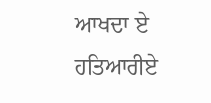ਆਖਦਾ ਏ ਹਤਿਆਰੀਏ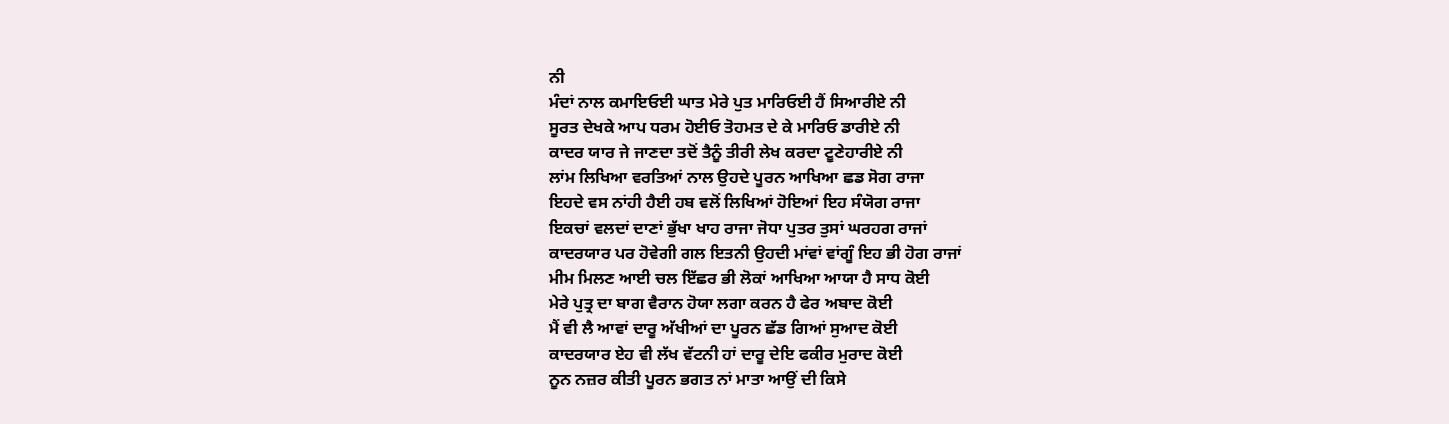ਨੀ
ਮੰਦਾਂ ਨਾਲ ਕਮਾਇਓਈ ਘਾਤ ਮੇਰੇ ਪੁਤ ਮਾਰਿਓਈ ਹੈਂ ਸਿਆਰੀਏ ਨੀ
ਸੂਰਤ ਦੇਖਕੇ ਆਪ ਧਰਮ ਹੋਈਓ ਤੋਹਮਤ ਦੇ ਕੇ ਮਾਰਿਓ ਡਾਰੀਏ ਨੀ
ਕਾਦਰ ਯਾਰ ਜੇ ਜਾਣਦਾ ਤਦੋਂ ਤੈਨੂੰ ਤੀਰੀ ਲੇਖ ਕਰਦਾ ਟੂਣੇਹਾਰੀਏ ਨੀ
ਲਾਂਮ ਲਿਖਿਆ ਵਰਤਿਆਂ ਨਾਲ ਉਹਦੇ ਪੂਰਨ ਆਖਿਆ ਛਡ ਸੋਗ ਰਾਜਾ
ਇਹਦੇ ਵਸ ਨਾਂਹੀ ਹੈਈ ਹਬ ਵਲੋਂ ਲਿਖਿਆਂ ਹੋਇਆਂ ਇਹ ਸੰਯੋਗ ਰਾਜਾ
ਇਕਚਾਂ ਵਲਦਾਂ ਦਾਣਾਂ ਭੁੱਖਾ ਖਾਹ ਰਾਜਾ ਜੋਧਾ ਪੁਤਰ ਤੁਸਾਂ ਘਰਹਗ ਰਾਜਾਂ
ਕਾਦਰਯਾਰ ਪਰ ਹੋਵੇਗੀ ਗਲ ਇਤਨੀ ਉਹਦੀ ਮਾਂਵਾਂ ਵਾਂਗੂੰ ਇਹ ਭੀ ਹੋਗ ਰਾਜਾਂ
ਮੀਮ ਮਿਲਣ ਆਈ ਚਲ ਇੱਛਰ ਭੀ ਲੋਕਾਂ ਆਖਿਆ ਆਯਾ ਹੈ ਸਾਧ ਕੋਈ
ਮੇਰੇ ਪੁਤ੍ਰ ਦਾ ਬਾਗ ਵੈਰਾਨ ਹੋਯਾ ਲਗਾ ਕਰਨ ਹੈ ਫੇਰ ਅਬਾਦ ਕੋਈ
ਮੈਂ ਵੀ ਲੈ ਆਵਾਂ ਦਾਰੂ ਅੱਖੀਆਂ ਦਾ ਪੂਰਨ ਛੱਡ ਗਿਆਂ ਸੁਆਦ ਕੋਈ
ਕਾਦਰਯਾਰ ਏਹ ਵੀ ਲੱਖ ਵੱਟਨੀ ਹਾਂ ਦਾਰੂ ਦੇਇ ਫਕੀਰ ਮੁਰਾਦ ਕੋਈ
ਨੂਨ ਨਜ਼ਰ ਕੀਤੀ ਪੂਰਨ ਭਗਤ ਨਾਂ ਮਾਤਾ ਆਉਂ ਦੀ ਕਿਸੇ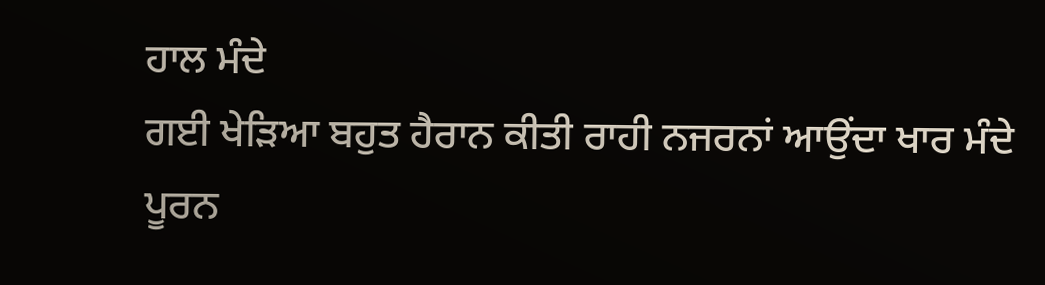ਹਾਲ ਮੰਦੇ
ਗਈ ਖੇੜਿਆ ਬਹੁਤ ਹੈਰਾਨ ਕੀਤੀ ਰਾਹੀ ਨਜਰਨਾਂ ਆਉਂਦਾ ਖਾਰ ਮੰਦੇ
ਪੂਰਨ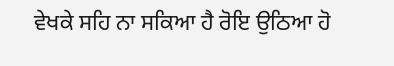ਵੇਖਕੇ ਸਹਿ ਨਾ ਸਕਿਆ ਹੈ ਰੋਇ ਉਠਿਆ ਹੋ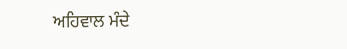ਅਹਿਵਾਲ ਮੰਦੇ